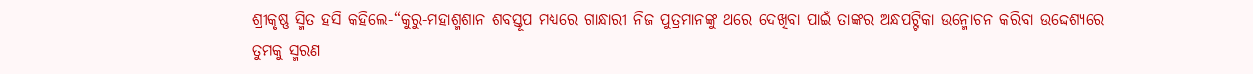ଶ୍ରୀକୃଷ୍ଣ ସ୍ମିତ ହସି କହିଲେ-“କୁରୁ-ମହାଶ୍ମଶାନ ଶବସ୍ତୂପ ମଧ୍ୟରେ ଗାନ୍ଧାରୀ ନିଜ ପୁତ୍ରମାନଙ୍କୁ ଥରେ ଦେଖିବା ପାଇଁ ତାଙ୍କର ଅନ୍ଧପଟ୍ଟିକା ଉନ୍ମୋଚନ କରିବା ଉଦ୍ଦେଶ୍ୟରେ ତୁମକୁ ସ୍ମରଣ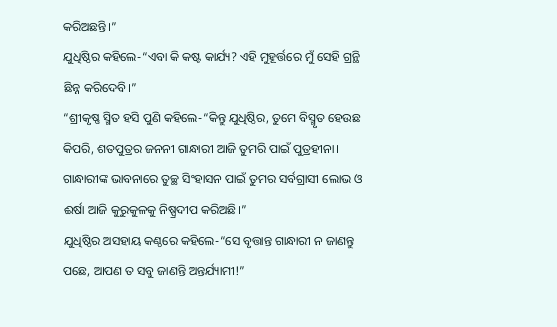କରିଅଛନ୍ତି।”
ଯୁଧିଷ୍ଠିର କହିଲେ-“ଏବା କି କଷ୍ଟ କାର୍ଯ୍ୟ? ଏହି ମୁହୂର୍ତ୍ତରେ ମୁଁ ସେହି ଗ୍ରନ୍ଥି ଛିନ୍ନ କରିଦେବି।”
“ଶ୍ରୀକୃଷ୍ଣ ସ୍ମିତ ହସି ପୁଣି କହିଲେ-“କିନ୍ତୁ ଯୁଧିଷ୍ଠିର, ତୁମେ ବିସ୍ମୃତ ହେଉଛ କିପରି, ଶତପୁତ୍ରର ଜନନୀ ଗାନ୍ଧାରୀ ଆଜି ତୁମରି ପାଇଁ ପୁତ୍ରହୀନା। ଗାନ୍ଧାରୀଙ୍କ ଭାବନାରେ ତୁଚ୍ଛ ସିଂହାସନ ପାଇଁ ତୁମର ସର୍ବଗ୍ରାସୀ ଲୋଭ ଓ ଈର୍ଷା ଆଜି କୁରୁକୁଳକୁ ନିଷ୍ପ୍ରଦୀପ କରିଅଛି।”
ଯୁଧିଷ୍ଠିର ଅସହାୟ କଣ୍ଠରେ କହିଲେ-“ସେ ବୃତ୍ତାନ୍ତ ଗାନ୍ଧାରୀ ନ ଜାଣନ୍ତୁ ପଛେ, ଆପଣ ତ ସବୁ ଜାଣନ୍ତି ଅନ୍ତର୍ଯ୍ୟାମୀ!”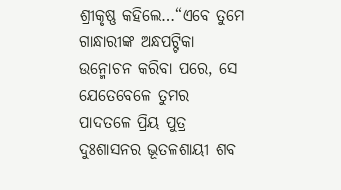ଶ୍ରୀକୃଷ୍ଣ କହିଲେ…“ଏବେ ତୁମେ ଗାନ୍ଧାରୀଙ୍କ ଅନ୍ଧପଟ୍ଟିକା ଉନ୍ମୋଚନ କରିବା ପରେ, ସେ ଯେତେବେଳେ ତୁମର ପାଦତଳେ ପ୍ରିୟ ପୁତ୍ର ଦୁଃଶାସନର ଭୂତଳଶାୟୀ ଶବ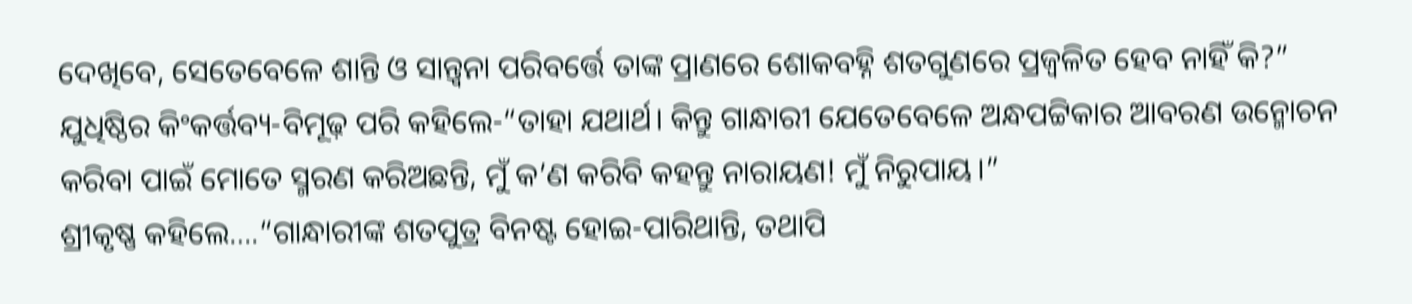ଦେଖିବେ, ସେତେବେଳେ ଶାନ୍ତି ଓ ସାନ୍ତ୍ବନା ପରିବର୍ତ୍ତେ ତାଙ୍କ ପ୍ରାଣରେ ଶୋକବହ୍ନି ଶତଗୁଣରେ ପ୍ରଜ୍ବଳିତ ହେବ ନାହିଁ କି?”
ଯୁଧିଷ୍ଠିର କିଂକର୍ତ୍ତବ୍ୟ-ବିମୂଢ଼ ପରି କହିଲେ-“ତାହା ଯଥାର୍ଥ। କିନ୍ତୁ ଗାନ୍ଧାରୀ ଯେତେବେଳେ ଅନ୍ଧପଟ୍ଟିକାର ଆବରଣ ଉନ୍ମୋଚନ କରିବା ପାଇଁ ମୋତେ ସ୍ମରଣ କରିଅଛନ୍ତି, ମୁଁ କ’ଣ କରିବି କହନ୍ତୁ ନାରାୟଣ! ମୁଁ ନିରୁପାୟ।”
ଶ୍ରୀକୃଷ୍ଣ କହିଲେ….“ଗାନ୍ଧାରୀଙ୍କ ଶତପୁତ୍ର ବିନଷ୍ଟ ହୋଇ-ପାରିଥାନ୍ତି, ତଥାପି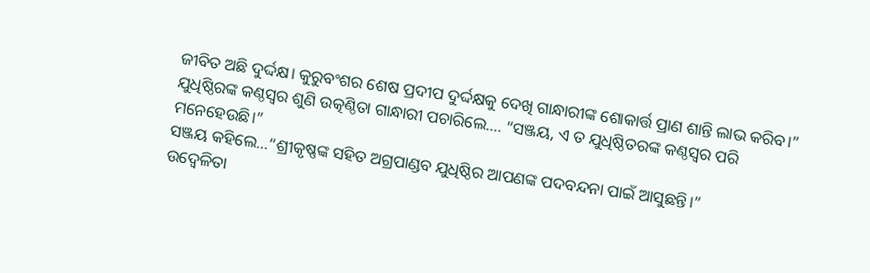ଜୀବିତ ଅଛି ଦୁର୍ଦ୍ଦକ୍ଷ। କୁରୁବଂଶର ଶେଷ ପ୍ରଦୀପ ଦୁର୍ଦ୍ଦକ୍ଷକୁ ଦେଖି ଗାନ୍ଧାରୀଙ୍କ ଶୋକାର୍ତ୍ତ ପ୍ରାଣ ଶାନ୍ତି ଲାଭ କରିବ।”
ଯୁଧିଷ୍ଠିରଙ୍କ କଣ୍ଠସ୍ବର ଶୁଣି ଉତ୍କଣ୍ଠିତା ଗାନ୍ଧାରୀ ପଚାରିଲେ…. “ସଞ୍ଜୟ, ଏ ତ ଯୁଧିଷ୍ଠିତରଙ୍କ କଣ୍ଠସ୍ବର ପରି ମନେହେଉଛି।”
ସଞ୍ଜୟ କହିଲେ…“ଶ୍ରୀକୃଷ୍ଣଙ୍କ ସହିତ ଅଗ୍ରପାଣ୍ଡବ ଯୁଧିଷ୍ଠିର ଆପଣଙ୍କ ପଦବନ୍ଦନା ପାଇଁ ଆସୁଛନ୍ତି।”
ଉଦ୍ବେଳିତା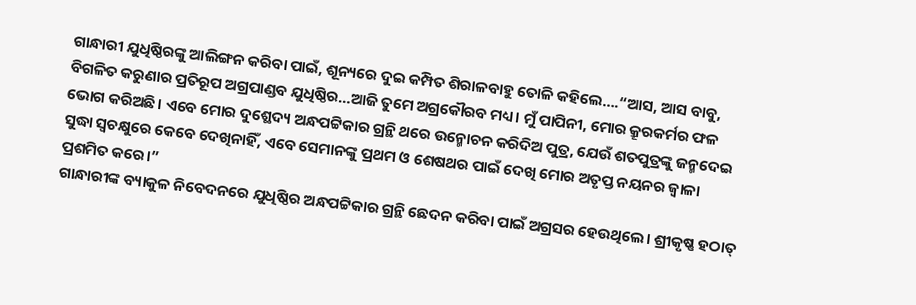ଗାନ୍ଧାରୀ ଯୁଧିଷ୍ଠିରଙ୍କୁ ଆଲିଙ୍ଗନ କରିବା ପାଇଁ, ଶୂନ୍ୟରେ ଦୁଇ କମ୍ପିତ ଶିରାଳବାହୁ ତୋଳି କହିଲେ….“ଆସ, ଆସ ବାବୁ, ବିଗଳିତ କରୁଣାର ପ୍ରତିରୂପ ଅଗ୍ରପାଣ୍ଡବ ଯୁଧିଷ୍ଠିର…ଆଜି ତୁମେ ଅଗ୍ରକୌରବ ମଧ୍ୟ। ମୁଁ ପାପିନୀ, ମୋର କ୍ରୂରକର୍ମର ଫଳ ଭୋଗ କରିଅଛି। ଏବେ ମୋର ଦୁଶ୍ଛେଦ୍ୟ ଅନ୍ଧପଟ୍ଟିକାର ଗ୍ରନ୍ଥି ଥରେ ଉନ୍ମୋଚନ କରିଦିଅ ପୁତ୍ର, ଯେଉଁ ଶତପୁତ୍ରଙ୍କୁ ଜନ୍ମଦେଇ ସୁଦ୍ଧା ସ୍ବଚକ୍ଷୁରେ କେବେ ଦେଖିନାହିଁ, ଏବେ ସେମାନଙ୍କୁ ପ୍ରଥମ ଓ ଶେଷଥର ପାଇଁ ଦେଖି ମୋର ଅତୃପ୍ତ ନୟନର ଜ୍ବାଳା ପ୍ରଶମିତ କରେ।”
ଗାନ୍ଧାରୀଙ୍କ ବ୍ୟାକୁଳ ନିବେଦନରେ ଯୁଧିଷ୍ଠିର ଅନ୍ଧପଟ୍ଟିକାର ଗ୍ରନ୍ଥି ଛେଦନ କରିବା ପାଇଁ ଅଗ୍ରସର ହେଉଥିଲେ। ଶ୍ରୀକୃଷ୍ଣ ହଠାତ୍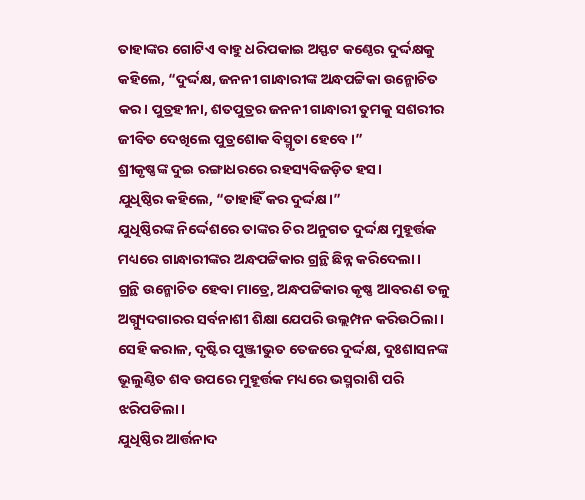ତାହାଙ୍କର ଗୋଟିଏ ବାହୁ ଧରିପକାଇ ଅସ୍ଫଟ କଣ୍ଠେର ଦୁର୍ଦ୍ଦକ୍ଷକୁ କହିଲେ, “ଦୁର୍ଦ୍ଦକ୍ଷ, ଜନନୀ ଗାନ୍ଧାରୀଙ୍କ ଅନ୍ଧପଟ୍ଟିକା ଉନ୍ମୋଚିତ କର। ପୁତ୍ରହୀନା, ଶତପୁତ୍ରର ଜନନୀ ଗାନ୍ଧାରୀ ତୁମକୁ ସଶରୀର ଜୀବିତ ଦେଖିଲେ ପୁତ୍ରଶୋକ ବିସ୍ମୃତା ହେବେ।”
ଶ୍ରୀକୃଷ୍ଣଙ୍କ ଦୁଇ ରଙ୍ଗାଧରରେ ରହସ୍ୟବିଜଡ଼ିତ ହସ।
ଯୁଧିଷ୍ଠିର କହିଲେ, “ତାହାହିଁ କର ଦୁର୍ଦ୍ଦକ୍ଷ।”
ଯୁଧିଷ୍ଠିରଙ୍କ ନିର୍ଦ୍ଦେଶରେ ତାଙ୍କର ଚିର ଅନୁଗତ ଦୁର୍ଦ୍ଦକ୍ଷ ମୁହୂର୍ତ୍ତକ ମଧ୍ୟରେ ଗାନ୍ଧାରୀଙ୍କର ଅନ୍ଧପଟ୍ଟିକାର ଗ୍ରନ୍ଥି ଛିନ୍ନ କରିଦେଲା।
ଗ୍ରନ୍ଥି ଉନ୍ମୋଚିତ ହେବା ମାତ୍ରେ, ଅନ୍ଧପଟ୍ଟିକାର କୃଷ୍ଣ ଆବରଣ ତଳୁ ଅଗ୍ନ୍ୟୁଦଗାରର ସର୍ବନାଶୀ ଶିକ୍ଷା ଯେପରି ଉଲ୍ଲମ୍ପନ କରିଉଠିଲା। ସେହି କରାଳ, ଦୃଷ୍ଟିର ପୁଞ୍ଜୀଭୁତ ତେଜରେ ଦୁର୍ଦ୍ଦକ୍ଷ, ଦୁଃଶାସନଙ୍କ ଭୂଲୁଣ୍ଠିତ ଶବ ଉପରେ ମୁହୂର୍ତ୍ତକ ମଧ୍ୟରେ ଭସ୍ମରାଶି ପରି ଝରିପଡିଲା।
ଯୁଧିଷ୍ଠିର ଆର୍ତ୍ତନାଦ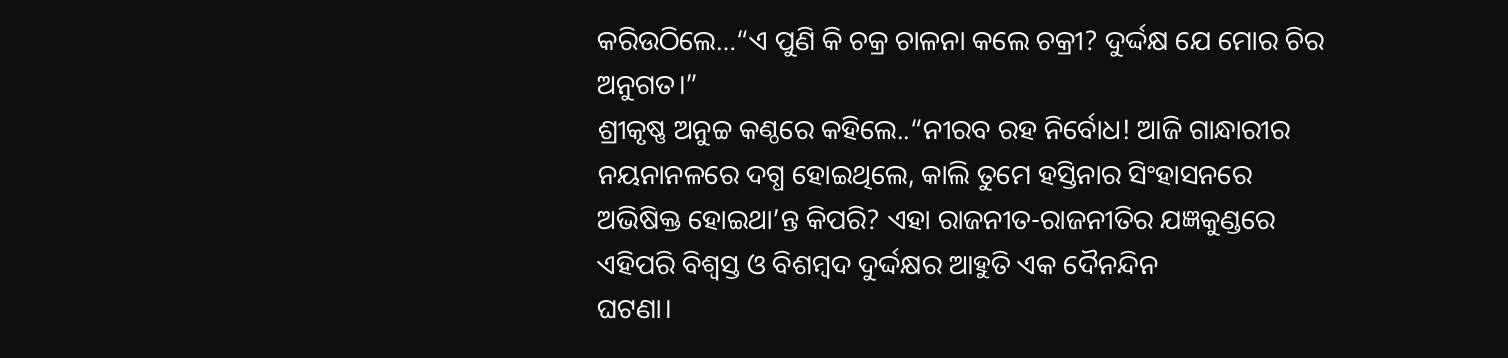କରିଉଠିଲେ…“ଏ ପୁଣି କି ଚକ୍ର ଚାଳନା କଲେ ଚକ୍ରୀ? ଦୁର୍ଦ୍ଦକ୍ଷ ଯେ ମୋର ଚିର ଅନୁଗତ।”
ଶ୍ରୀକୃଷ୍ଣ ଅନୁଚ୍ଚ କଣ୍ଠରେ କହିଲେ..“ନୀରବ ରହ ନିର୍ବୋଧ! ଆଜି ଗାନ୍ଧାରୀର ନୟନାନଳରେ ଦଗ୍ଧ ହୋଇଥିଲେ, କାଲି ତୁମେ ହସ୍ତିନାର ସିଂହାସନରେ ଅଭିଷିକ୍ତ ହୋଇଥା’ନ୍ତ କିପରି? ଏହା ରାଜନୀତ-ରାଜନୀତିର ଯଜ୍ଞକୁଣ୍ଡରେ ଏହିପରି ବିଶ୍ବସ୍ତ ଓ ବିଶମ୍ବଦ ଦୁର୍ଦ୍ଦକ୍ଷର ଆହୁତି ଏକ ଦୈନନ୍ଦିନ
ଘଟଣା।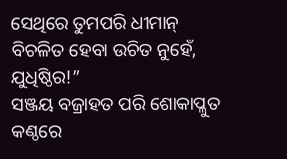ସେଥିରେ ତୁମପରି ଧୀମାନ୍ ବିଚଳିତ ହେବା ଉଚିତ ନୁହେଁ, ଯୁଧିଷ୍ଠିର!”
ସଞ୍ଜୟ ବଜ୍ରାହତ ପରି ଶୋକାପ୍ଳୁତ କଣ୍ଠରେ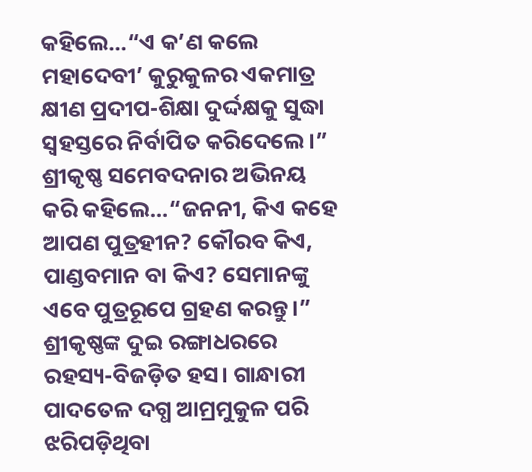କହିଲେ…“ଏ କ’ଣ କଲେ ମହାଦେବୀ’ କୁରୁକୁଳର ଏକମାତ୍ର କ୍ଷୀଣ ପ୍ରଦୀପ-ଶିକ୍ଷା ଦୁର୍ଦ୍ଦକ୍ଷକୁ ସୁଦ୍ଧା ସ୍ବହସ୍ତରେ ନିର୍ବାପିତ କରିଦେଲେ।”
ଶ୍ରୀକୃଷ୍ଣ ସମେବଦନାର ଅଭିନୟ କରି କହିଲେ…“ଜନନୀ, କିଏ କହେ ଆପଣ ପୁତ୍ରହୀନ? କୌରବ କିଏ, ପାଣ୍ଡବମାନ ବା କିଏ? ସେମାନଙ୍କୁ ଏବେ ପୁତ୍ରରୂପେ ଗ୍ରହଣ କରନ୍ତୁ।”
ଶ୍ରୀକୃଷ୍ଣଙ୍କ ଦୁଇ ରଙ୍ଗାଧରରେ ରହସ୍ୟ-ବିଜଡ଼ିତ ହସ। ଗାନ୍ଧାରୀ ପାଦତେଳ ଦଗ୍ଧ ଆମ୍ରମୁକୁଳ ପରି ଝରିପଡ଼ିଥିବା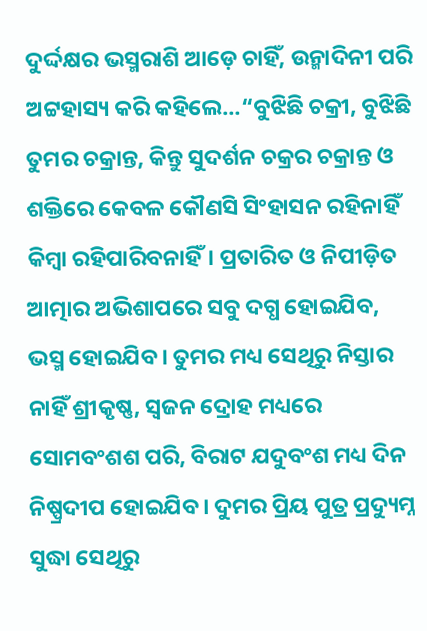ଦୁର୍ଦ୍ଦକ୍ଷର ଭସ୍ମରାଶି ଆଡ଼େ ଚାହିଁ, ଉନ୍ମାଦିନୀ ପରି ଅଟ୍ଟହାସ୍ୟ କରି କହିଲେ…“ବୁଝିଛି ଚକ୍ରୀ, ବୁଝିଛି ତୁମର ଚକ୍ରାନ୍ତ, କିନ୍ତୁ ସୁଦର୍ଶନ ଚକ୍ରର ଚକ୍ରାନ୍ତ ଓ ଶକ୍ତିରେ କେବଳ କୌଣସି ସିଂହାସନ ରହିନାହିଁ କିମ୍ବା ରହିପାରିବନାହିଁ। ପ୍ରତାରିତ ଓ ନିପୀଡ଼ିତ ଆତ୍ମାର ଅଭିଶାପରେ ସବୁ ଦଗ୍ଧ ହୋଇଯିବ, ଭସ୍ମ ହୋଇଯିବ। ତୁମର ମଧ୍ୟ ସେଥିରୁ ନିସ୍ତାର ନାହିଁ ଶ୍ରୀକୃଷ୍ଣ, ସ୍ବଜନ ଦ୍ରୋହ ମଧ୍ୟରେ ସୋମବଂଶଶ ପରି, ବିରାଟ ଯଦୁବଂଶ ମଧ୍ୟ ଦିନ ନିଷ୍ପ୍ରଦୀପ ହୋଇଯିବ। ଦୁମର ପ୍ରିୟ ପୁତ୍ର ପ୍ରଦ୍ୟୁମ୍ନ ସୁଦ୍ଧା ସେଥିରୁ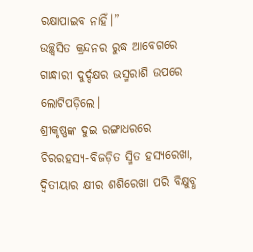ରକ୍ଷାପାଇବ ନାହିଁ।”
ଉଚ୍ଛ୍ୱସିତ କ୍ରନ୍ଦନର ରୁଦ୍ଧ ଆବେଗରେ ଗାନ୍ଧାରୀ ଦୁର୍ଦ୍ଦକ୍ଷର ଭସ୍ମରାଶି ଉପରେ ଲୋଟିପଡ଼ିଲେ।
ଶ୍ରୀକୃଷ୍ଣଙ୍କ ଦୁଇ ରଙ୍ଗାଧରରେ ଚିରରହସ୍ୟ-ବିଜଡ଼ିତ ସ୍ମିତ ହସ୍ୟରେଖା, ଦ୍ବିତୀୟାର କ୍ଷୀର ଶଶିରେଖା ପରି ବିକ୍ଷୁବ୍ଧ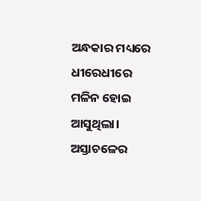ଅନ୍ଧକାର ମଧ୍ୟରେ ଧୀରେଧୀରେ ମଳିନ ହୋଇ ଆସୁଥିଲା।
ଅସ୍ତାଚଳେର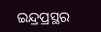ଇନ୍ଦ୍ରପ୍ରସ୍ଥର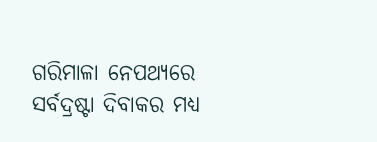ଗରିମାଳା ନେପଥ୍ୟରେ ସର୍ବଦ୍ରଷ୍ଟା ଦିବାକର ମଧ୍ୟ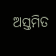ଅସ୍ତମିତ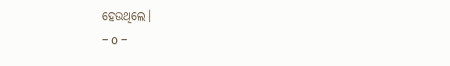ହେଉଥିଲେ।
– o –